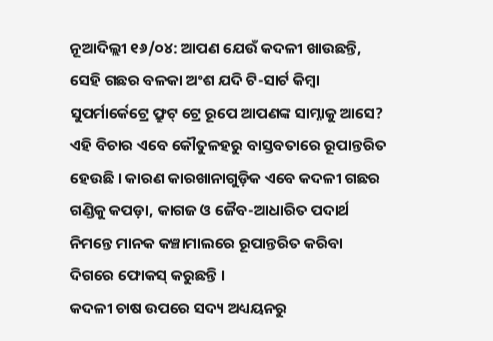ନୂଆଦିଲ୍ଲୀ ୧୬/୦୪: ଆପଣ ଯେଉଁ କଦଳୀ ଖାଉଛନ୍ତି, ସେହି ଗଛର ବଳକା ଅଂଶ ଯଦି ଟି-ସାର୍ଟ କିମ୍ବା ସୁପର୍ମାର୍କେଟ୍ରେ ଫ୍ରୁଟ୍ ଟ୍ରେ ରୂପେ ଆପଣଙ୍କ ସାମ୍ନାକୁ ଆସେ? ଏହି ବିଚାର ଏବେ କୌତୁଳହରୁ ବାସ୍ତବତାରେ ରୂପାନ୍ତରିତ ହେଉଛି । କାରଣ କାରଖାନାଗୁଡ଼ିକ ଏବେ କଦଳୀ ଗଛର ଗଣ୍ଡିକୁ କପଡ଼ା, କାଗଜ ଓ ଜୈବ-ଆଧାରିତ ପଦାର୍ଥ ନିମନ୍ତେ ମାନକ କଞ୍ଚାମାଲରେ ରୂପାନ୍ତରିତ କରିବା ଦିଗରେ ଫୋକସ୍ କରୁଛନ୍ତି ।
କଦଳୀ ଚାଷ ଉପରେ ସଦ୍ୟ ଅଧ୍ୟୟନରୁ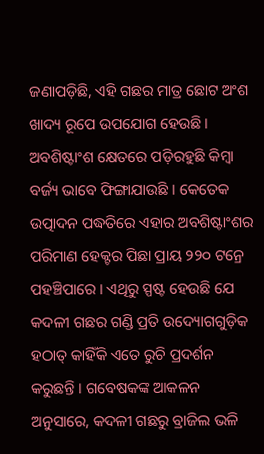ଜଣାପଡ଼ିଛି, ଏହି ଗଛର ମାତ୍ର ଛୋଟ ଅଂଶ ଖାଦ୍ୟ ରୂପେ ଉପଯୋଗ ହେଉଛି । ଅବଶିଷ୍ଟାଂଶ କ୍ଷେତରେ ପଡ଼ିରହୁଛି କିମ୍ବା ବର୍ଜ୍ୟ ଭାବେ ଫିଙ୍ଗାଯାଉଛି । କେତେକ ଉତ୍ପାଦନ ପଦ୍ଧତିରେ ଏହାର ଅବଶିଷ୍ଟାଂଶର ପରିମାଣ ହେକ୍ଟର ପିଛା ପ୍ରାୟ ୨୨୦ ଟନ୍ରେ ପହଞ୍ଚିପାରେ । ଏଥିରୁ ସ୍ପଷ୍ଟ ହେଉଛି ଯେ କଦଳୀ ଗଛର ଗଣ୍ଡି ପ୍ରତି ଉଦ୍ୟୋଗଗୁଡ଼ିକ ହଠାତ୍ କାହିଁକି ଏତେ ରୁଚି ପ୍ରଦର୍ଶନ କରୁଛନ୍ତି । ଗବେଷକଙ୍କ ଆକଳନ ଅନୁସାରେ, କଦଳୀ ଗଛରୁ ବ୍ରାଜିଲ ଭଳି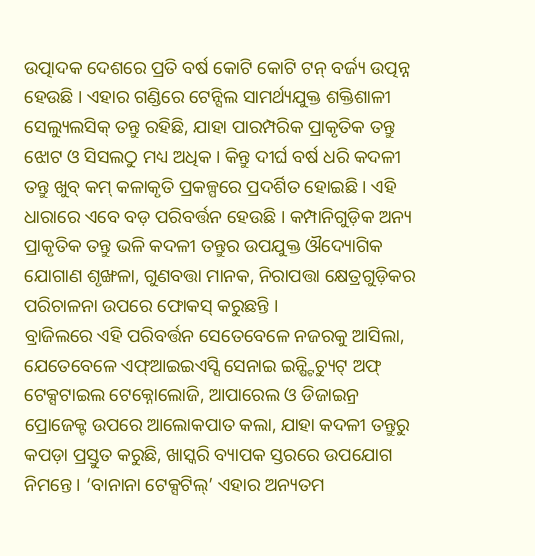ଉତ୍ପାଦକ ଦେଶରେ ପ୍ରତି ବର୍ଷ କୋଟି କୋଟି ଟନ୍ ବର୍ଜ୍ୟ ଉତ୍ପନ୍ନ ହେଉଛି । ଏହାର ଗଣ୍ଡିରେ ଟେନ୍ସିଲ ସାମର୍ଥ୍ୟଯୁକ୍ତ ଶକ୍ତିଶାଳୀ ସେଲ୍ୟୁଲସିକ୍ ତନ୍ତୁ ରହିଛି, ଯାହା ପାରମ୍ପରିକ ପ୍ରାକୃତିକ ତନ୍ତୁ ଝୋଟ ଓ ସିସଲଠୁ ମଧ୍ୟ ଅଧିକ । କିନ୍ତୁ ଦୀର୍ଘ ବର୍ଷ ଧରି କଦଳୀ ତନ୍ତୁ ଖୁବ୍ କମ୍ କଳାକୃତି ପ୍ରକଳ୍ପରେ ପ୍ରଦର୍ଶିତ ହୋଇଛି । ଏହି ଧାରାରେ ଏବେ ବଡ଼ ପରିବର୍ତ୍ତନ ହେଉଛି । କମ୍ପାନିଗୁଡ଼ିକ ଅନ୍ୟ ପ୍ରାକୃତିକ ତନ୍ତୁ ଭଳି କଦଳୀ ତନ୍ତୁର ଉପଯୁକ୍ତ ଔଦ୍ୟୋଗିକ ଯୋଗାଣ ଶୃଙ୍ଖଳା, ଗୁଣବତ୍ତା ମାନକ, ନିରାପତ୍ତା କ୍ଷେତ୍ରଗୁଡ଼ିକର ପରିଚାଳନା ଉପରେ ଫୋକସ୍ କରୁଛନ୍ତି ।
ବ୍ରାଜିଲରେ ଏହି ପରିବର୍ତ୍ତନ ସେତେବେଳେ ନଜରକୁ ଆସିଲା, ଯେତେବେଳେ ଏଫ୍ଆଇଇଏସ୍ସି ସେନାଇ ଇନ୍ଷ୍ଟିଚ୍ୟୁଟ୍ ଅଫ୍ ଟେକ୍ସଟାଇଲ ଟେକ୍ନୋଲୋଜି, ଆପାରେଲ ଓ ଡିଜାଇନ୍ର ପ୍ରୋଜେକ୍ଟ ଉପରେ ଆଲୋକପାତ କଲା, ଯାହା କଦଳୀ ତନ୍ତୁରୁ କପଡ଼ା ପ୍ରସ୍ତୁତ କରୁଛି, ଖାସ୍କରି ବ୍ୟାପକ ସ୍ତରରେ ଉପଯୋଗ ନିମନ୍ତେ । ‘ବାନାନା ଟେକ୍ସଟିଲ୍’ ଏହାର ଅନ୍ୟତମ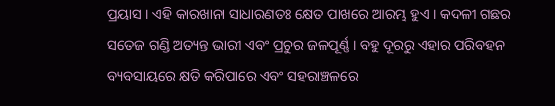ପ୍ରୟାସ । ଏହି କାରଖାନା ସାଧାରଣତଃ କ୍ଷେତ ପାଖରେ ଆରମ୍ଭ ହୁଏ । କଦଳୀ ଗଛର ସତେଜ ଗଣ୍ଡି ଅତ୍ୟନ୍ତ ଭାରୀ ଏବଂ ପ୍ରଚୁର ଜଳପୂର୍ଣ୍ଣ । ବହୁ ଦୂରରୁ ଏହାର ପରିବହନ ବ୍ୟବସାୟରେ କ୍ଷତି କରିପାରେ ଏବଂ ସହରାଞ୍ଚଳରେ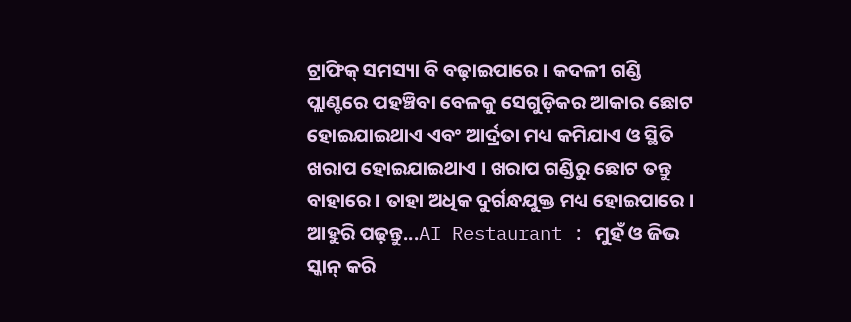ଟ୍ରାଫିକ୍ ସମସ୍ୟା ବି ବଢ଼ାଇପାରେ । କଦଳୀ ଗଣ୍ଡି ପ୍ଲାଣ୍ଟରେ ପହଞ୍ଚିବା ବେଳକୁ ସେଗୁଡ଼ିକର ଆକାର ଛୋଟ ହୋଇଯାଇଥାଏ ଏବଂ ଆର୍ଦ୍ରତା ମଧ୍ୟ କମିଯାଏ ଓ ସ୍ଥିତି ଖରାପ ହୋଇଯାଇଥାଏ । ଖରାପ ଗଣ୍ଡିରୁ ଛୋଟ ତନ୍ତୁ ବାହାରେ । ତାହା ଅଧିକ ଦୁର୍ଗନ୍ଧଯୁକ୍ତ ମଧ୍ୟ ହୋଇପାରେ ।
ଆହୁରି ପଢ଼ନ୍ତୁ...AI Restaurant : ମୁହଁ ଓ ଜିଭ ସ୍କାନ୍ କରି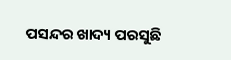ପସନ୍ଦର ଖାଦ୍ୟ ପରସୁଛି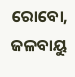ରୋବୋ, ଜଳବାୟୁ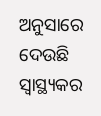ଅନୁସାରେ ଦେଉଛି ସ୍ୱାସ୍ଥ୍ୟକର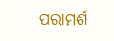ପରାମର୍ଶ